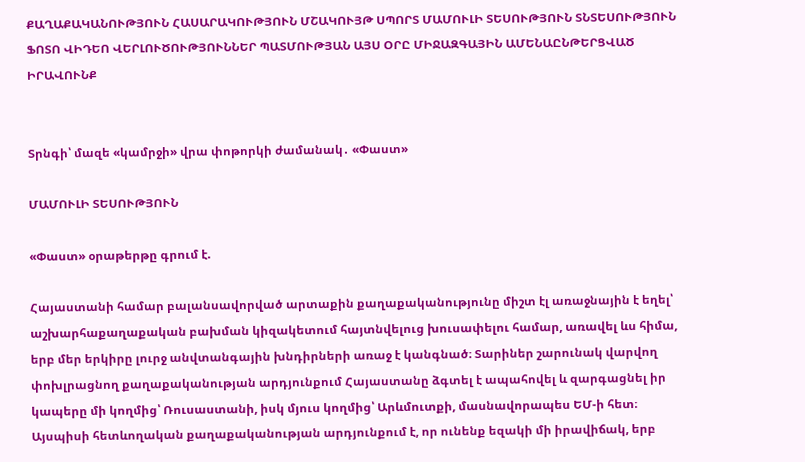ՔԱՂԱՔԱԿԱՆՈՒԹՅՈՒՆ ՀԱՍԱՐԱԿՈՒԹՅՈՒՆ ՄՇԱԿՈՒՅԹ ՍՊՈՐՏ ՄԱՄՈՒԼԻ ՏԵՍՈՒԹՅՈՒՆ ՏՆՏԵՍՈՒԹՅՈՒՆ ՖՈՏՈ ՎԻԴԵՈ ՎԵՐԼՈՒԾՈՒԹՅՈՒՆՆԵՐ ՊԱՏՄՈՒԹՅԱՆ ԱՅՍ ՕՐԸ ՄԻՋԱԶԳԱՅԻՆ ԱՄԵՆԱԸՆԹԵՐՑՎԱԾ ԻՐԱՎՈՒՆՔ


Տրնգի՝ մազե «կամրջի» վրա փոթորկի ժամանակ․ «Փաստ»

ՄԱՄՈՒԼԻ ՏԵՍՈՒԹՅՈՒՆ

«Փաստ» օրաթերթը գրում է.

Հայաստանի համար բալանսավորված արտաքին քաղաքականությունը միշտ էլ առաջնային է եղել՝ աշխարհաքաղաքական բախման կիզակետում հայտնվելուց խուսափելու համար, առավել ևս հիմա, երբ մեր երկիրը լուրջ անվտանգային խնդիրների առաջ է կանգնած։ Տարիներ շարունակ վարվող փոխլրացնող քաղաքականության արդյունքում Հայաստանը ձգտել է ապահովել և զարգացնել իր կապերը մի կողմից՝ Ռուսաստանի, իսկ մյուս կողմից՝ Արևմուտքի, մասնավորապես ԵՄ-ի հետ։ Այսպիսի հետևողական քաղաքականության արդյունքում է, որ ունենք եզակի մի իրավիճակ, երբ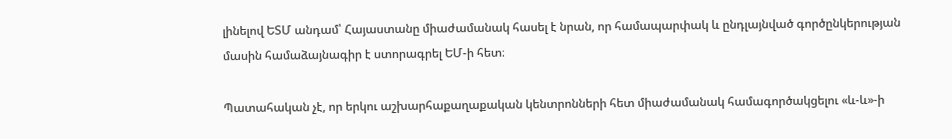լինելով ԵՏՄ անդամ՝ Հայաստանը միաժամանակ հասել է նրան, որ համապարփակ և ընդլայնված գործընկերության մասին համաձայնագիր է ստորագրել ԵՄ-ի հետ։

Պատահական չէ, որ երկու աշխարհաքաղաքական կենտրոնների հետ միաժամանակ համագործակցելու «և-և»-ի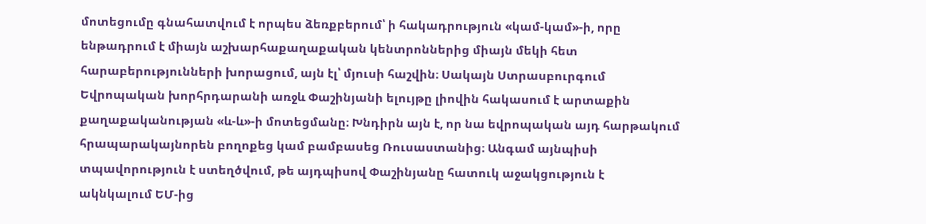մոտեցումը գնահատվում է որպես ձեռքբերում՝ ի հակադրություն «կամ-կամ»-ի, որը ենթադրում է միայն աշխարհաքաղաքական կենտրոններից միայն մեկի հետ հարաբերությունների խորացում, այն էլ՝ մյուսի հաշվին։ Սակայն Ստրասբուրգում Եվրոպական խորհրդարանի առջև Փաշինյանի ելույթը լիովին հակասում է արտաքին քաղաքականության «և-և»-ի մոտեցմանը։ Խնդիրն այն է, որ նա եվրոպական այդ հարթակում հրապարակայնորեն բողոքեց կամ բամբասեց Ռուսաստանից։ Անգամ այնպիսի տպավորություն է ստեղծվում, թե այդպիսով Փաշինյանը հատուկ աջակցություն է ակնկալում ԵՄ-ից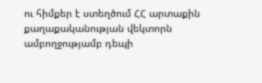ու հիմքեր է ստեղծում ՀՀ արտաքին քաղաքականության վեկտորն ամբողջությամբ դեպի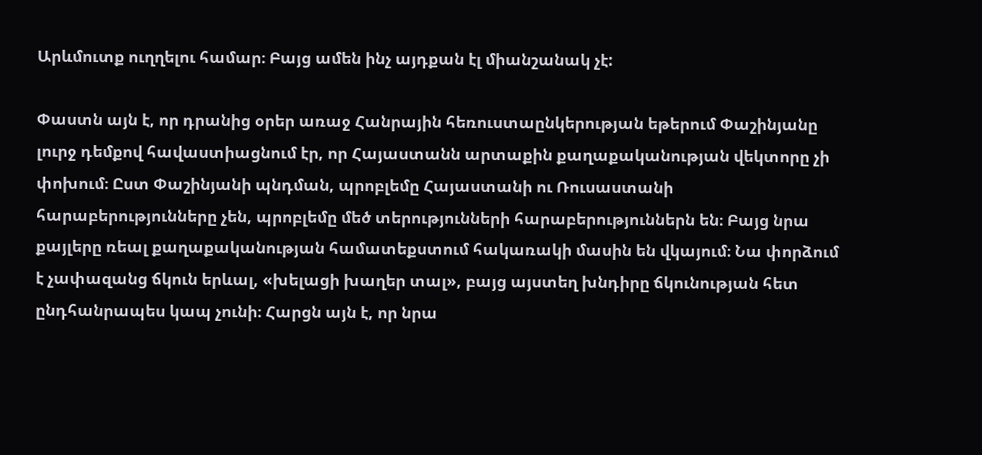Արևմուտք ուղղելու համար։ Բայց ամեն ինչ այդքան էլ միանշանակ չէ:

Փաստն այն է, որ դրանից օրեր առաջ Հանրային հեռուստաընկերության եթերում Փաշինյանը լուրջ դեմքով հավաստիացնում էր, որ Հայաստանն արտաքին քաղաքականության վեկտորը չի փոխում։ Ըստ Փաշինյանի պնդման, պրոբլեմը Հայաստանի ու Ռուսաստանի հարաբերությունները չեն, պրոբլեմը մեծ տերությունների հարաբերություններն են։ Բայց նրա քայլերը ռեալ քաղաքականության համատեքստում հակառակի մասին են վկայում։ Նա փորձում է չափազանց ճկուն երևալ, «խելացի խաղեր տալ», բայց այստեղ խնդիրը ճկունության հետ ընդհանրապես կապ չունի։ Հարցն այն է, որ նրա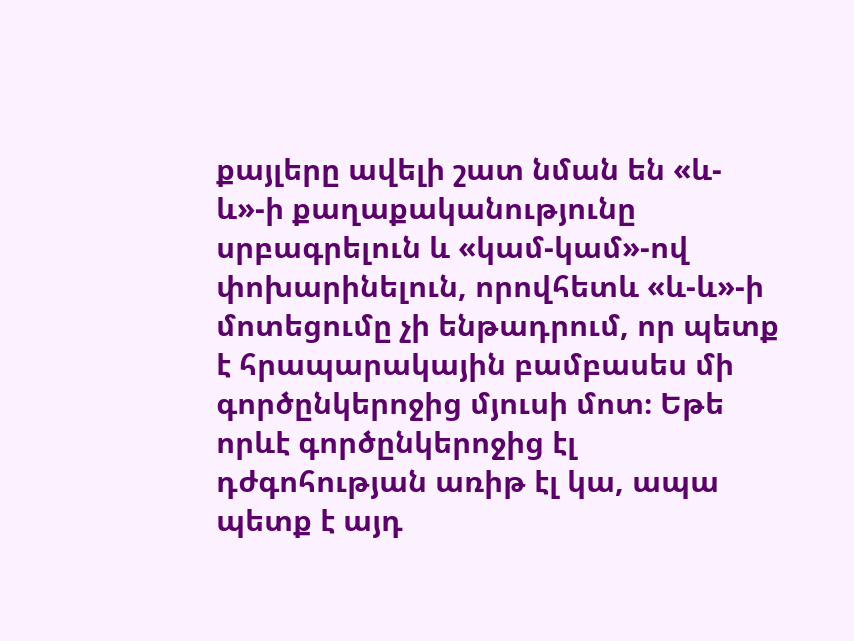քայլերը ավելի շատ նման են «և-և»-ի քաղաքականությունը սրբագրելուն և «կամ-կամ»-ով փոխարինելուն, որովհետև «և-և»-ի մոտեցումը չի ենթադրում, որ պետք է հրապարակային բամբասես մի գործընկերոջից մյուսի մոտ։ Եթե որևէ գործընկերոջից էլ դժգոհության առիթ էլ կա, ապա պետք է այդ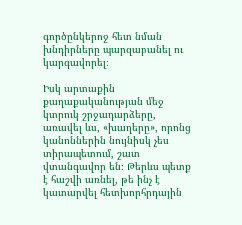գործընկերոջ հետ նման խնդիրները պարզաբանել ու կարգավորել։

Իսկ արտաքին քաղաքականության մեջ կտրուկ շրջադարձերը, առավել ևս, «խաղերը», որոնց կանոններին նույնիսկ չես տիրապետում, շատ վտանգավոր են։ Թերևս պետք է հաշվի առնել, թե ինչ է կատարվել հետխորհրդային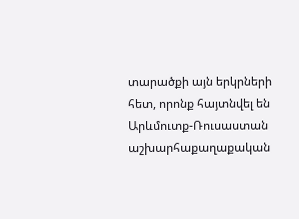տարածքի այն երկրների հետ, որոնք հայտնվել են Արևմուտք-Ռուսաստան աշխարհաքաղաքական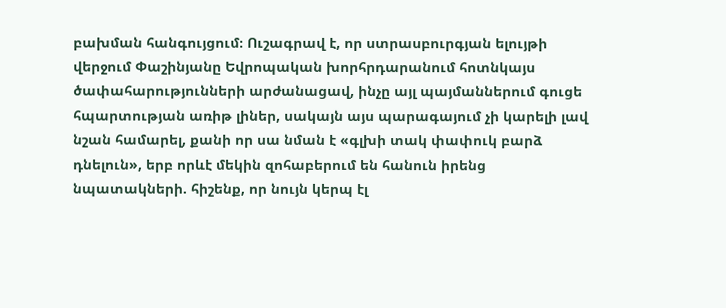բախման հանգույցում։ Ուշագրավ է, որ ստրասբուրգյան ելույթի վերջում Փաշինյանը Եվրոպական խորհրդարանում հոտնկայս ծափահարությունների արժանացավ, ինչը այլ պայմաններում գուցե հպարտության առիթ լիներ, սակայն այս պարագայում չի կարելի լավ նշան համարել, քանի որ սա նման է «գլխի տակ փափուկ բարձ դնելուն», երբ որևէ մեկին զոհաբերում են հանուն իրենց նպատակների. հիշենք, որ նույն կերպ էլ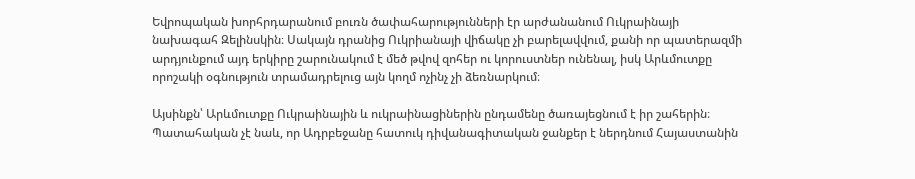Եվրոպական խորհրդարանում բուռն ծափահարությունների էր արժանանում Ուկրաինայի նախագահ Զելինսկին։ Սակայն դրանից Ուկրիանայի վիճակը չի բարելավվում, քանի որ պատերազմի արդյունքում այդ երկիրը շարունակում է մեծ թվով զոհեր ու կորուստներ ունենալ, իսկ Արևմուտքը որոշակի օգնություն տրամադրելուց այն կողմ ոչինչ չի ձեռնարկում։

Այսինքն՝ Արևմուտքը Ուկրաինային և ուկրաինացիներին ընդամենը ծառայեցնում է իր շահերին։ Պատահական չէ նաև, որ Ադրբեջանը հատուկ դիվանագիտական ջանքեր է ներդնում Հայաստանին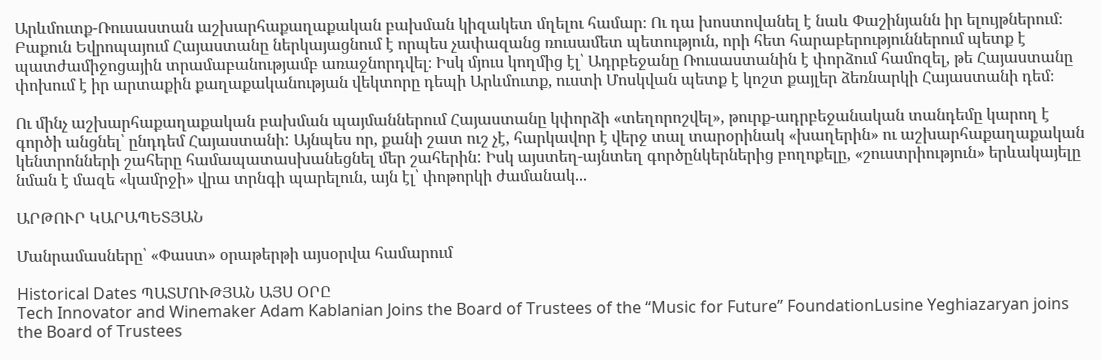Արևմուտք-Ռուսաստան աշխարհաքաղաքական բախման կիզակետ մղելու համար։ Ու դա խոստովանել է նաև Փաշինյանն իր ելույթներում։ Բաքուն Եվրոպայում Հայաստանը ներկայացնում է որպես չափազանց ռուսամետ պետություն, որի հետ հարաբերություններում պետք է պատժամիջոցային տրամաբանությամբ առաջնորդվել։ Իսկ մյուս կողմից էլ՝ Ադրբեջանը Ռուսաստանին է փորձում համոզել, թե Հայաստանը փոխում է իր արտաքին քաղաքականության վեկտորը դեպի Արևմուտք, ուստի Մոսկվան պետք է կոշտ քայլեր ձեռնարկի Հայաստանի դեմ։

Ու մինչ աշխարհաքաղաքական բախման պայմաններում Հայաստանը կփորձի «տեղորոշվել», թուրք-ադրբեջանական տանդեմը կարող է գործի անցնել՝ ընդդեմ Հայաստանի: Այնպես որ, քանի շատ ուշ չէ, հարկավոր է վերջ տալ տարօրինակ «խաղերին» ու աշխարհաքաղաքական կենտրոնների շահերը համապատասխանեցնել մեր շահերին: Իսկ այստեղ-այնտեղ գործընկերներից բողոքելը, «շուստրիություն» երևակայելը նման է մազե «կամրջի» վրա տրնգի պարելուն, այն էլ՝ փոթորկի ժամանակ...

ԱՐԹՈՒՐ ԿԱՐԱՊԵՏՅԱՆ

Մանրամասները՝ «Փաստ» օրաթերթի այսօրվա համարում

Historical Dates ՊԱՏՄՈՒԹՅԱՆ ԱՅՍ ՕՐԸ
Tech Innovator and Winemaker Adam Kablanian Joins the Board of Trustees of the “Music for Future” FoundationLusine Yeghiazaryan joins the Board of Trustees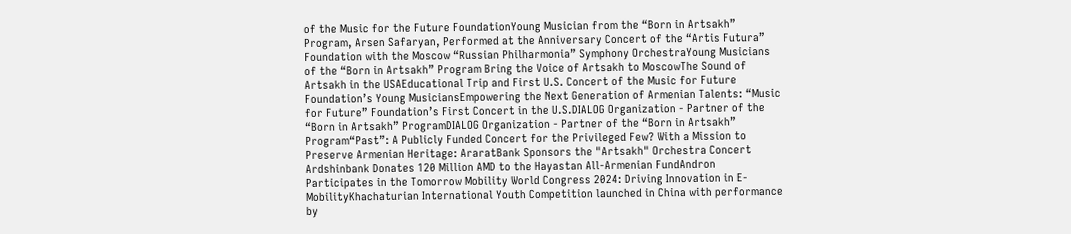of the Music for the Future FoundationYoung Musician from the “Born in Artsakh” Program, Arsen Safaryan, Performed at the Anniversary Concert of the “Artis Futura” Foundation with the Moscow “Russian Philharmonia” Symphony OrchestraYoung Musicians of the “Born in Artsakh” Program Bring the Voice of Artsakh to MoscowThe Sound of Artsakh in the USAEducational Trip and First U.S. Concert of the Music for Future Foundation’s Young MusiciansEmpowering the Next Generation of Armenian Talents: “Music for Future” Foundation’s First Concert in the U.S.DIALOG Organization - Partner of the “Born in Artsakh” ProgramDIALOG Organization - Partner of the “Born in Artsakh” Program“Past”: A Publicly Funded Concert for the Privileged Few? With a Mission to Preserve Armenian Heritage: AraratBank Sponsors the "Artsakh" Orchestra Concert Ardshinbank Donates 120 Million AMD to the Hayastan All-Armenian FundAndron Participates in the Tomorrow Mobility World Congress 2024: Driving Innovation in E-MobilityKhachaturian International Youth Competition launched in China with performance by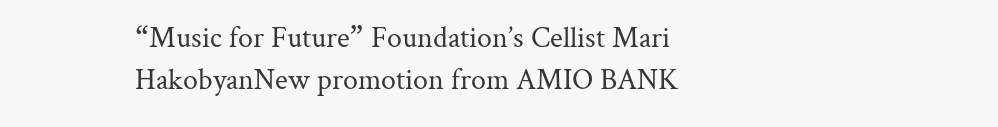“Music for Future” Foundation’s Cellist Mari HakobyanNew promotion from AMIO BANK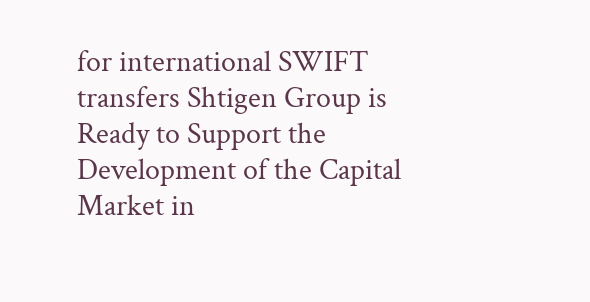for international SWIFT transfers Shtigen Group is Ready to Support the Development of the Capital Market in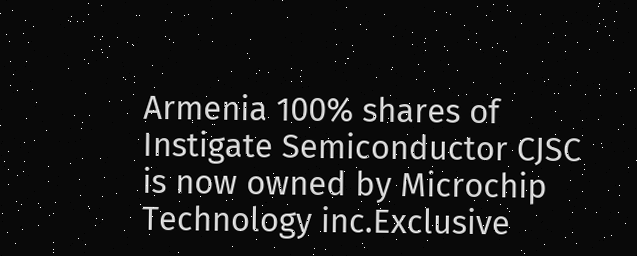Armenia 100% shares of Instigate Semiconductor CJSC is now owned by Microchip Technology inc.Exclusive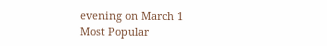evening on March 1
Most Popular